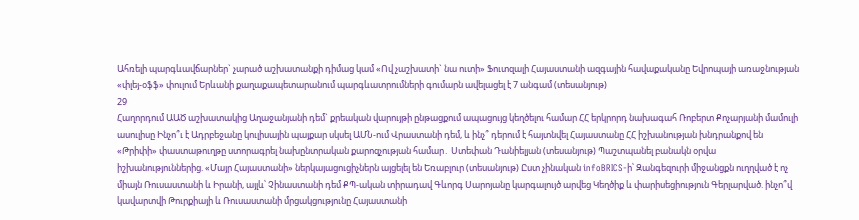Ահռելի պարգևավճարներ` չարած աշխատանքի դիմաց կամ «Ով չաշխատի` նա ուտի» Ֆուտզալի Հայաստանի ազգային հավաքականը Եվրոպայի առաջնության «փլեյ-օֆֆ» փուլում Երևանի քաղաքապետարանում պարգևատրումների գումարն ավելացել է 7 անգամ (տեսանյութ)
29
Հաղորդում ԱԱԾ աշխատակից Աղաջանյանի դեմ` քրեական վարույթի ընթացքում ապացույց կեղծելու համար ՀՀ երկրորդ նախագահ Ռոբերտ Քոչարյանի մամուլի ասուլիսը Ինչո՞ւ է Ադրբեջանը կուլիսային պայքար սկսել ԱՄՆ-ում Վրաստանի դեմ, և ինչ՞ դերում է հայտնվել Հայաստանը ՀՀ իշխանության խնդրանքով են «Թրիփի» փաստաթուղթը ստորագրել նախընտրական քարոզչության համար․ Ստեփան Դանիելյան (տեսանյութ) Պաշտպանել բանակն օրվա իշխանություններից. «Մայր Հայաստանի» ներկայացուցիչներն այցելել են Եռաբլուր (տեսանյութ) Ըստ չինական infoBRICS-ի՝ Զանգեզուրի միջանցքն ուղղված է ոչ միայն Ռուսաստանի և Իրանի, այլև՝ Չինաստանի դեմ ՔՊ-ական տիրադավ Գևորգ Սարոյանը կարգալույծ արվեց Կեղծիք և փարիսեցիություն Գերլարված. ինչո՞վ կավարտվի Թուրքիայի և Ռուսաստանի մրցակցությունը Հայաստանի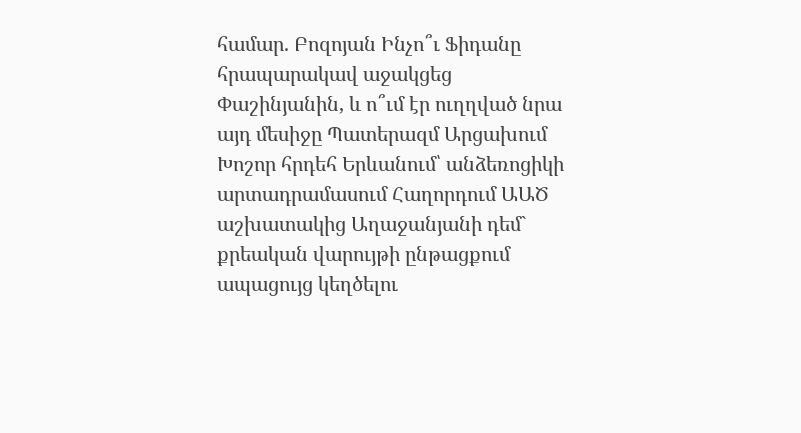համար. Բոզոյան Ինչո՞ւ Ֆիդանը հրապարակավ աջակցեց Փաշինյանին, և ո՞ւմ էր ուղղված նրա այդ մեսիջը Պատերազմ Արցախում
Խոշոր հրդեհ Երևանում՝ անձեռոցիկի արտադրամասում Հաղորդում ԱԱԾ աշխատակից Աղաջանյանի դեմ` քրեական վարույթի ընթացքում ապացույց կեղծելու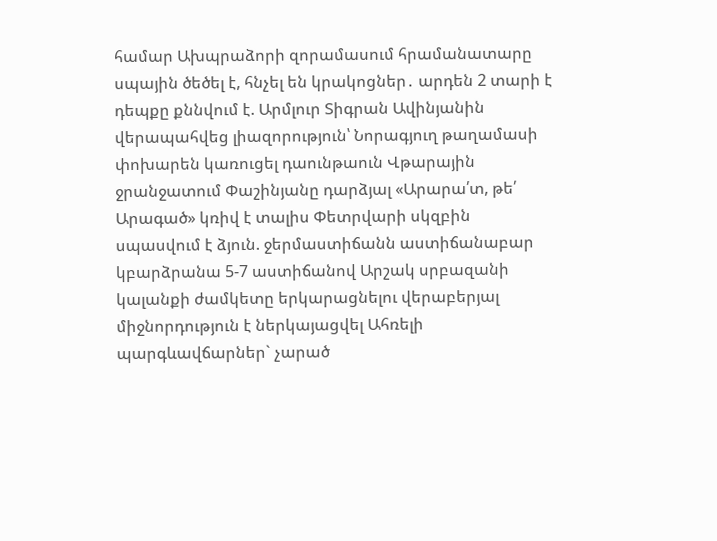համար Ախպրաձորի զորամասում հրամանատարը սպային ծեծել է, հնչել են կրակոցներ․ արդեն 2 տարի է դեպքը քննվում է. Արմլուր Տիգրան Ավինյանին վերապահվեց լիազորություն՝ Նորագյուղ թաղամասի փոխարեն կառուցել դաունթաուն Վթարային ջրանջատում Փաշինյանը դարձյալ «Արարա՛տ, թե՛ Արագած» կռիվ է տալիս Փետրվարի սկզբին սպասվում է ձյուն. ջերմաստիճանն աստիճանաբար կբարձրանա 5-7 աստիճանով Արշակ սրբազանի կալանքի ժամկետը երկարացնելու վերաբերյալ միջնորդություն է ներկայացվել Ահռելի պարգևավճարներ` չարած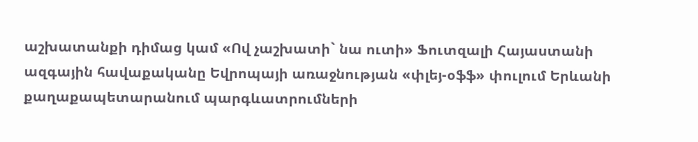աշխատանքի դիմաց կամ «Ով չաշխատի` նա ուտի» Ֆուտզալի Հայաստանի ազգային հավաքականը Եվրոպայի առաջնության «փլեյ-օֆֆ» փուլում Երևանի քաղաքապետարանում պարգևատրումների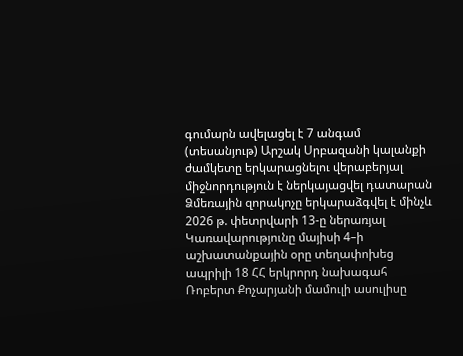գումարն ավելացել է 7 անգամ (տեսանյութ) Արշակ Սրբազանի կալանքի ժամկետը երկարացնելու վերաբերյալ միջնորդություն է ներկայացվել դատարան Ձմեռային զորակոչը երկարաձգվել է մինչև 2026 թ. փետրվարի 13-ը ներառյալ Կառավարությունը մայիսի 4–ի աշխատանքային օրը տեղափոխեց ապրիլի 18 ՀՀ երկրորդ նախագահ Ռոբերտ Քոչարյանի մամուլի ասուլիսը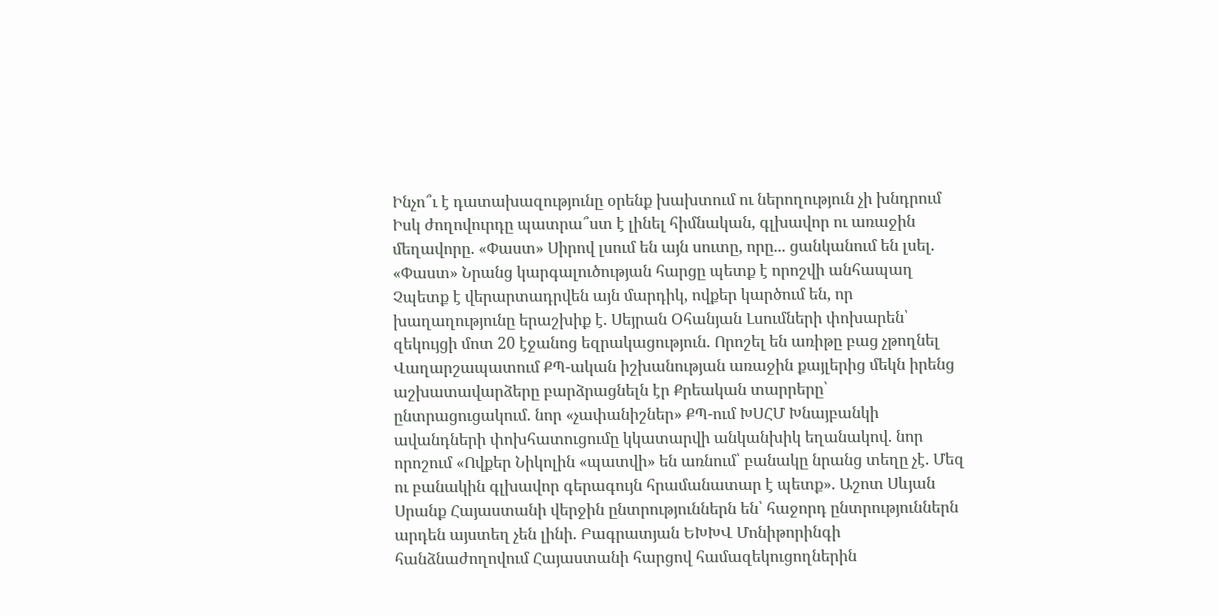Ինչո՞ւ է դատախազությունը օրենք խախտում ու ներողություն չի խնդրում Իսկ ժողովուրդը պատրա՞ստ է լինել հիմնական, գլխավոր ու առաջին մեղավորը. «Փաստ» Սիրով լսում են այն սուտը, որը... ցանկանում են լսել. «Փաստ» Նրանց կարգալուծության հարցը պետք է որոշվի անհապաղ Չպետք է վերարտադրվեն այն մարդիկ, ովքեր կարծում են, որ խաղաղությունը երաշխիք է. Սեյրան Օհանյան Լսումների փոխարեն՝ զեկույցի մոտ 20 էջանոց եզրակացություն. Որոշել են առիթը բաց չթողնել Վաղարշապատում ՔՊ-ական իշխանության առաջին քայլերից մեկն իրենց աշխատավարձերը բարձրացնելն էր Քրեական տարրերը՝ ընտրացուցակում. նոր «չափանիշներ» ՔՊ-ում ԽՍՀՄ Խնայբանկի ավանդների փոխհատուցումը կկատարվի անկանխիկ եղանակով. նոր որոշում «Ովքեր Նիկոլին «պատվի» են առնում՝ բանակը նրանց տեղը չէ. Մեզ ու բանակին գլխավոր գերագույն հրամանատար է պետք». Աշոտ Սևյան Սրանք Հայաստանի վերջին ընտրություններն են՝ հաջորդ ընտրություններն արդեն այստեղ չեն լինի. Բագրատյան ԵԽԽՎ Մոնիթորինգի հանձնաժողովում Հայաստանի հարցով համազեկուցողներին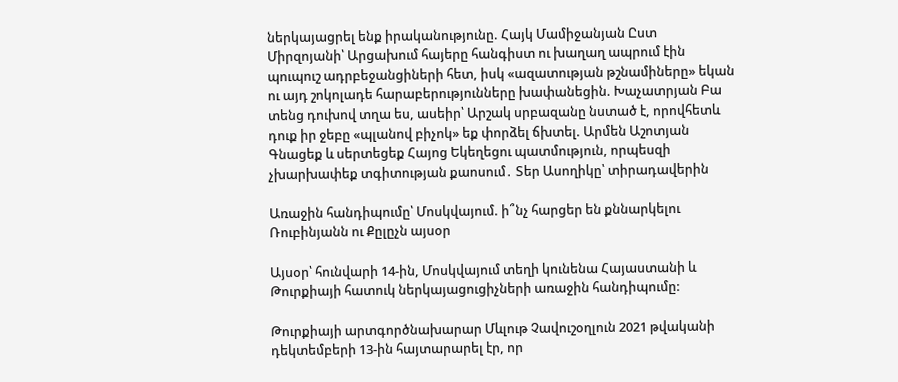ներկայացրել ենք իրականությունը. Հայկ Մամիջանյան Ըստ Միրզոյանի՝ Արցախում հայերը հանգիստ ու խաղաղ ապրում էին պուպուշ ադրբեջանցիների հետ, իսկ «ազատության թշնամիները» եկան ու այդ շոկոլադե հարաբերությունները խափանեցին. Խաչատրյան Բա տենց դուխով տղա ես, ասեիր՝ Արշակ սրբազանը նստած է, որովհետև դուք իր ջեբը «պլանով բիչոկ» եք փորձել ճխտել. Արմեն Աշոտյան Գնացեք և սերտեցեք Հայոց Եկեղեցու պատմություն, որպեսզի չխարխափեք տգիտության քաոսում․ Տեր Ասողիկը՝ տիրադավերին

Առաջին հանդիպումը՝ Մոսկվայում. ի՞նչ հարցեր են քննարկելու Ռուբինյանն ու Քըլըչն այսօր

Այսօր՝ հունվարի 14-ին, Մոսկվայում տեղի կունենա Հայաստանի և Թուրքիայի հատուկ ներկայացուցիչների առաջին հանդիպումը:

Թուրքիայի արտգործնախարար Մևլութ Չավուշօղլուն 2021 թվականի դեկտեմբերի 13-ին հայտարարել էր, որ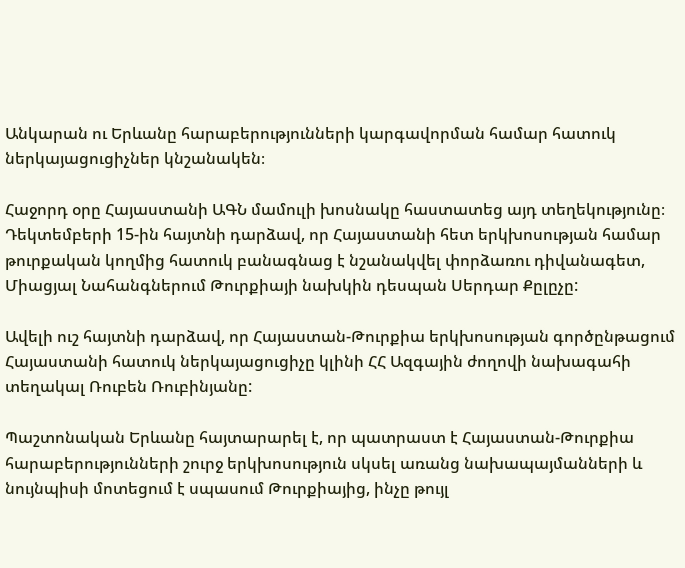Անկարան ու Երևանը հարաբերությունների կարգավորման համար հատուկ ներկայացուցիչներ կնշանակեն։

Հաջորդ օրը Հայաստանի ԱԳՆ մամուլի խոսնակը հաստատեց այդ տեղեկությունը։ Դեկտեմբերի 15-ին հայտնի դարձավ, որ Հայաստանի հետ երկխոսության համար թուրքական կողմից հատուկ բանագնաց է նշանակվել փորձառու դիվանագետ, Միացյալ Նահանգներում Թուրքիայի նախկին դեսպան Սերդար Քըլըչը:

Ավելի ուշ հայտնի դարձավ, որ Հայաստան-Թուրքիա երկխոսության գործընթացում Հայաստանի հատուկ ներկայացուցիչը կլինի ՀՀ Ազգային ժողովի նախագահի տեղակալ Ռուբեն Ռուբինյանը:

Պաշտոնական Երևանը հայտարարել է, որ պատրաստ է Հայաստան-Թուրքիա հարաբերությունների շուրջ երկխոսություն սկսել առանց նախապայմանների և նույնպիսի մոտեցում է սպասում Թուրքիայից, ինչը թույլ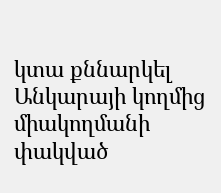կտա քննարկել Անկարայի կողմից միակողմանի փակված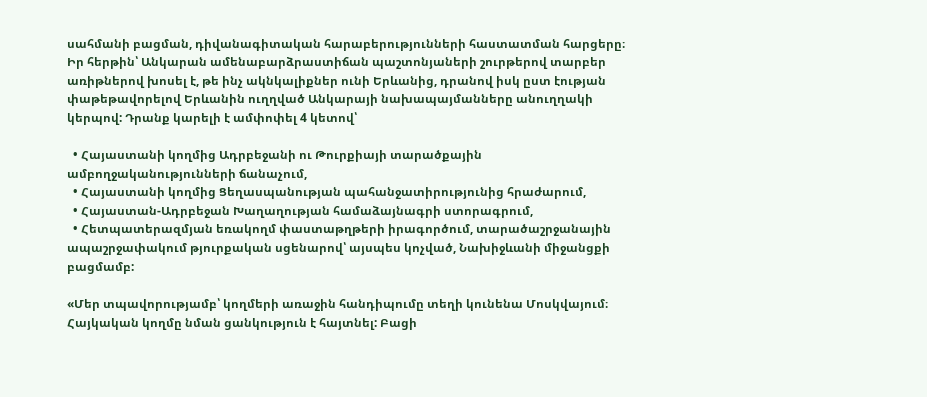սահմանի բացման, դիվանագիտական հարաբերությունների հաստատման հարցերը։ Իր հերթին՝ Անկարան ամենաբարձրաստիճան պաշտոնյաների շուրթերով տարբեր առիթներով խոսել է, թե ինչ ակնկալիքներ ունի Երևանից, դրանով իսկ ըստ էության փաթեթավորելով Երևանին ուղղված Անկարայի նախապայմանները անուղղակի կերպով: Դրանք կարելի է ամփոփել 4 կետով՝

  • Հայաստանի կողմից Ադրբեջանի ու Թուրքիայի տարածքային ամբողջականությունների ճանաչում,
  • Հայաստանի կողմից Ցեղասպանության պահանջատիրությունից հրաժարում,
  • Հայաստան-Ադրբեջան Խաղաղության համաձայնագրի ստորագրում,
  • Հետպատերազմյան եռակողմ փաստաթղթերի իրագործում, տարածաշրջանային ապաշրջափակում թյուրքական սցենարով՝ այսպես կոչված, Նախիջևանի միջանցքի բացմամբ:

«Մեր տպավորությամբ՝ կողմերի առաջին հանդիպումը տեղի կունենա Մոսկվայում։ Հայկական կողմը նման ցանկություն է հայտնել: Բացի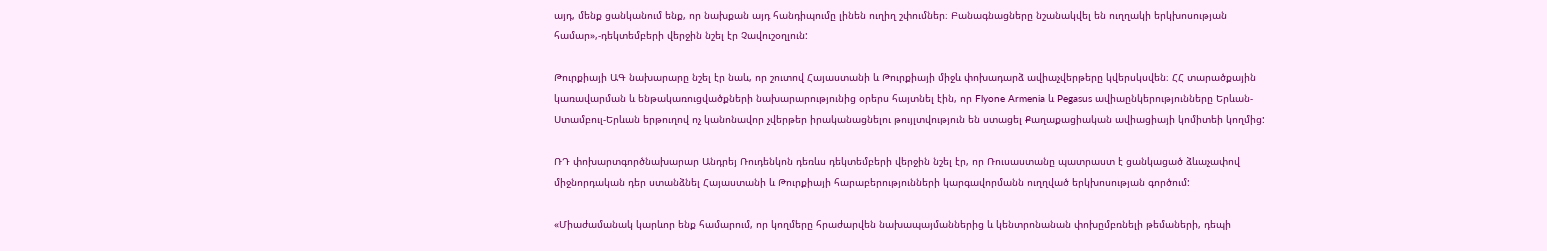այդ, մենք ցանկանում ենք, որ նախքան այդ հանդիպումը լինեն ուղիղ շփումներ։ Բանագնացները նշանակվել են ուղղակի երկխոսության համար»,-դեկտեմբերի վերջին նշել էր Չավուշօղլուն:

Թուրքիայի ԱԳ նախարարը նշել էր նաև, որ շուտով Հայաստանի և Թուրքիայի միջև փոխադարձ ավիաչվերթերը կվերսկսվեն։ ՀՀ տարածքային կառավարման և ենթակառուցվածքների նախարարությունից օրերս հայտնել էին, որ Flyone Armenia և Pegasus ավիաընկերությունները Երևան-Ստամբուլ-Երևան երթուղով ոչ կանոնավոր չվերթեր իրականացնելու թույլտվություն են ստացել Քաղաքացիական ավիացիայի կոմիտեի կողմից:

ՌԴ փոխարտգործնախարար Անդրեյ Ռուդենկոն դեռևս դեկտեմբերի վերջին նշել էր, որ Ռուսաստանը պատրաստ է ցանկացած ձևաչափով միջնորդական դեր ստանձնել Հայաստանի և Թուրքիայի հարաբերությունների կարգավորմանն ուղղված երկխոսության գործում:

«Միաժամանակ կարևոր ենք համարում, որ կողմերը հրաժարվեն նախապայմաններից և կենտրոնանան փոխըմբռնելի թեմաների, դեպի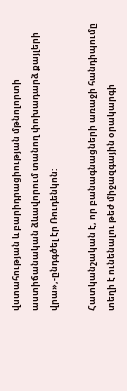վստահության և բարիդրացիության մթնոլորտի աստիճանական ձևավորում տանող փոխադարձ քայլերի վրա»,-ընդգծել էր Ռուդենկոն:

Հատկանշական է, որ բանագնացների առաջի հանդիպումը տեղի է ունենալու թեժ միջազգային օրակարգի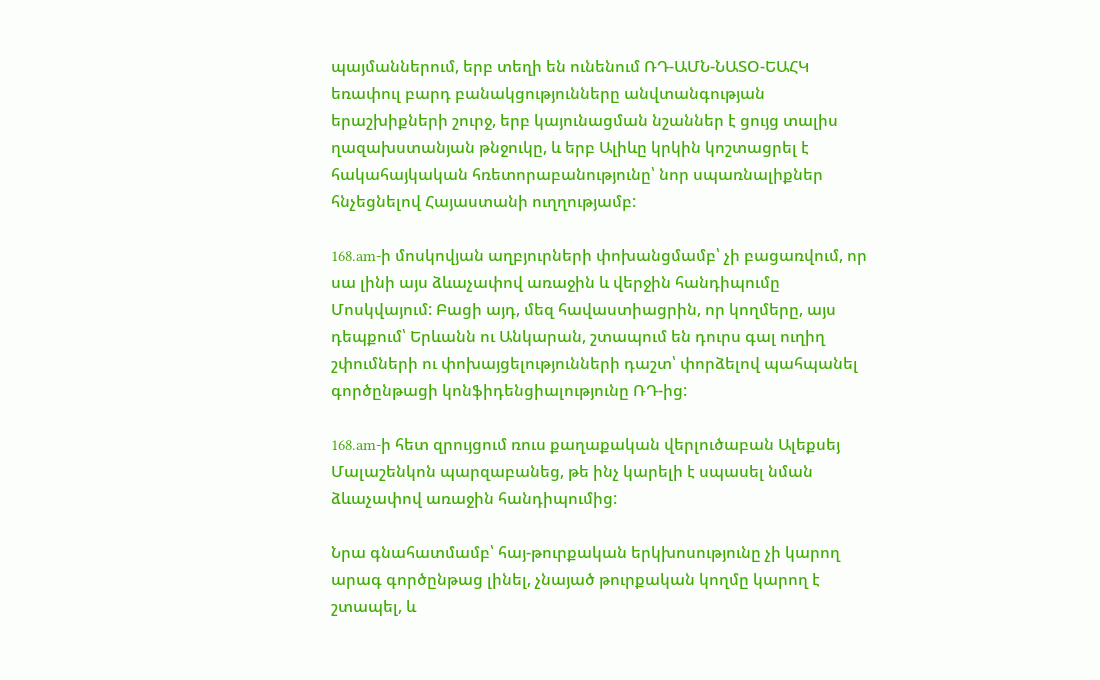պայմաններում, երբ տեղի են ունենում ՌԴ-ԱՄՆ-ՆԱՏՕ-ԵԱՀԿ եռափուլ բարդ բանակցությունները անվտանգության երաշխիքների շուրջ, երբ կայունացման նշաններ է ցույց տալիս ղազախստանյան թնջուկը, և երբ Ալիևը կրկին կոշտացրել է հակահայկական հռետորաբանությունը՝ նոր սպառնալիքներ հնչեցնելով Հայաստանի ուղղությամբ:

168.am-ի մոսկովյան աղբյուրների փոխանցմամբ՝ չի բացառվում, որ սա լինի այս ձևաչափով առաջին և վերջին հանդիպումը Մոսկվայում: Բացի այդ, մեզ հավաստիացրին, որ կողմերը, այս դեպքում՝ Երևանն ու Անկարան, շտապում են դուրս գալ ուղիղ շփումների ու փոխայցելությունների դաշտ՝ փորձելով պահպանել գործընթացի կոնֆիդենցիալությունը ՌԴ-ից:

168.am-ի հետ զրույցում ռուս քաղաքական վերլուծաբան Ալեքսեյ Մալաշենկոն պարզաբանեց, թե ինչ կարելի է սպասել նման ձևաչափով առաջին հանդիպումից:

Նրա գնահատմամբ՝ հայ-թուրքական երկխոսությունը չի կարող արագ գործընթաց լինել, չնայած թուրքական կողմը կարող է շտապել, և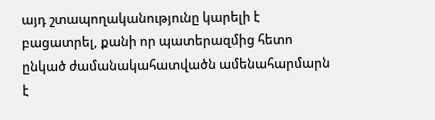այդ շտապողականությունը կարելի է բացատրել, քանի որ պատերազմից հետո ընկած ժամանակահատվածն ամենահարմարն է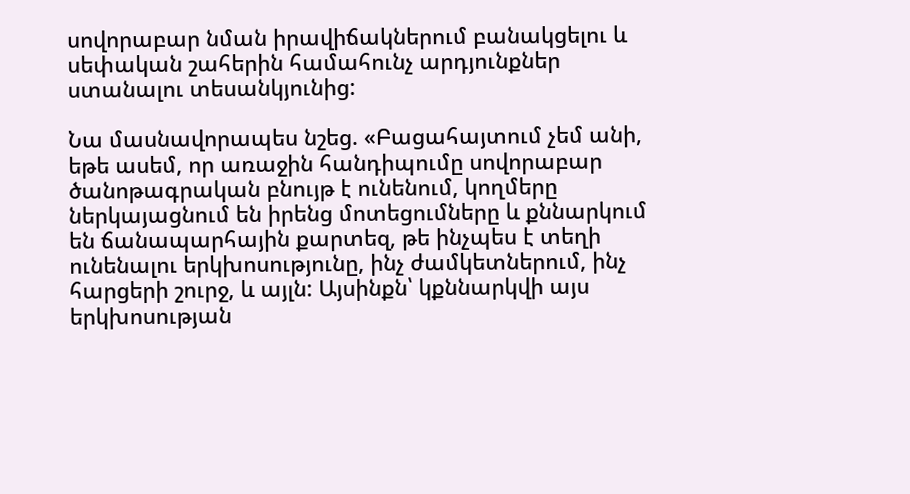սովորաբար նման իրավիճակներում բանակցելու և սեփական շահերին համահունչ արդյունքներ ստանալու տեսանկյունից:

Նա մասնավորապես նշեց. «Բացահայտում չեմ անի, եթե ասեմ, որ առաջին հանդիպումը սովորաբար ծանոթագրական բնույթ է ունենում, կողմերը ներկայացնում են իրենց մոտեցումները և քննարկում են ճանապարհային քարտեզ, թե ինչպես է տեղի ունենալու երկխոսությունը, ինչ ժամկետներում, ինչ հարցերի շուրջ, և այլն: Այսինքն՝ կքննարկվի այս երկխոսության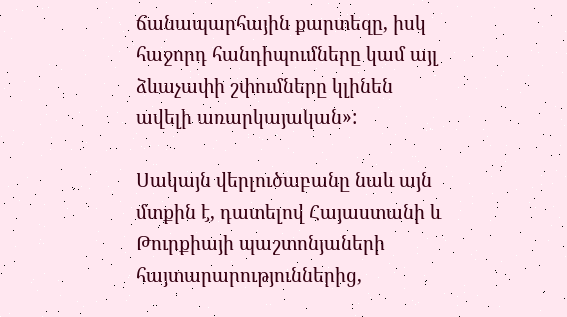ճանապարհային քարտեզը, իսկ հաջորդ հանդիպումները կամ այլ ձևաչափի շփումները կլինեն ավելի առարկայական»:

Սակայն վերլուծաբանը նաև այն մտքին է, դատելով Հայաստանի և Թուրքիայի պաշտոնյաների հայտարարություններից,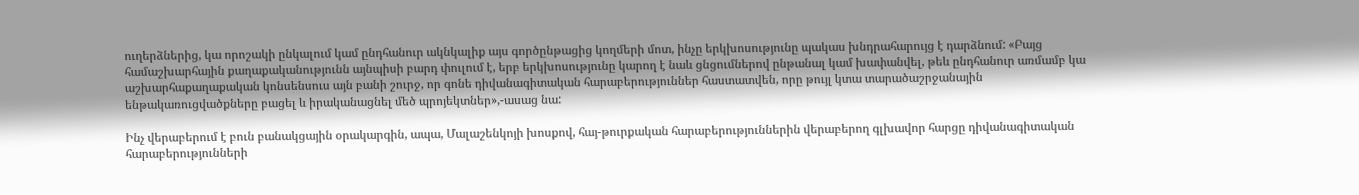ուղերձներից, կա որոշակի ընկալում կամ ընդհանուր ակնկալիք այս գործընթացից կողմերի մոտ, ինչը երկխոսությունը պակաս խնդրահարույց է դարձնում: «Բայց համաշխարհային քաղաքականությունն այնպիսի բարդ փուլում է, երբ երկխոսությունը կարող է նաև ցնցումներով ընթանալ կամ խափանվել, թեև ընդհանուր առմամբ կա աշխարհաքաղաքական կոնսենսուս այն բանի շուրջ, որ գոնե դիվանագիտական հարաբերություններ հաստատվեն, որը թույլ կտա տարածաշրջանային ենթակառուցվածքները բացել և իրականացնել մեծ պրոյեկտներ»,-ասաց նա:

Ինչ վերաբերում է բուն բանակցային օրակարգին, ապա, Մալաշենկոյի խոսքով, հայ-թուրքական հարաբերություններին վերաբերող գլխավոր հարցը դիվանագիտական հարաբերությունների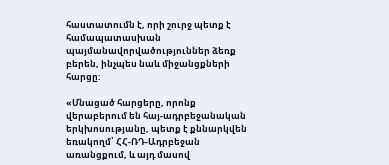հաստատումն է, որի շուրջ պետք է համապատասխան պայմանավորվածություններ ձեռք բերեն, ինչպես նաև միջանցքների հարցը:

«Մնացած հարցերը, որոնք վերաբերում են հայ-ադրբեջանական երկխոսությանը, պետք է քննարկվեն եռակողմ՝ ՀՀ-ՌԴ-Ադրբեջան առանցքում, և այդ մասով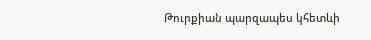Թուրքիան պարզապես կհետևի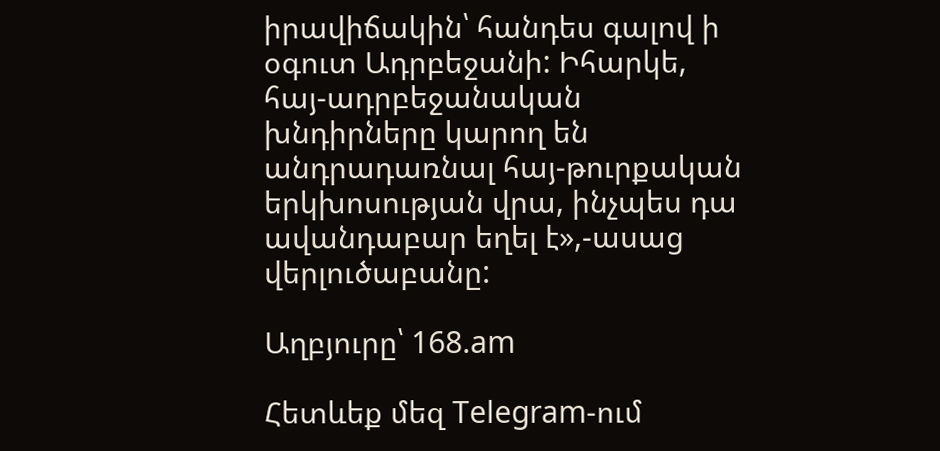իրավիճակին՝ հանդես գալով ի օգուտ Ադրբեջանի: Իհարկե, հայ-ադրբեջանական խնդիրները կարող են անդրադառնալ հայ-թուրքական երկխոսության վրա, ինչպես դա ավանդաբար եղել է»,-ասաց վերլուծաբանը:

Աղբյուրը՝ 168.am

Հետևեք մեզ Telegram-ում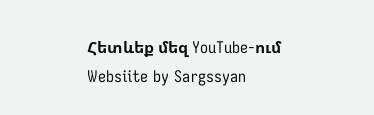Հետևեք մեզ YouTube-ում
Websiite by Sargssyan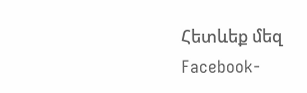Հետևեք մեզ Facebook-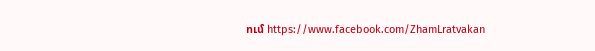ում https://www.facebook.com/ZhamLratvakan